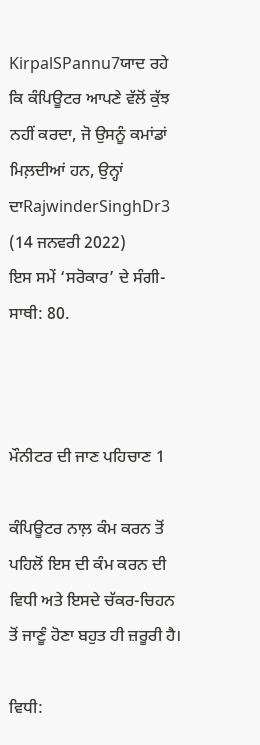KirpalSPannu7ਯਾਦ ਰਹੇ ਕਿ ਕੰਪਿਊਟਰ ਆਪਣੇ ਵੱਲੋਂ ਕੁੱਝ ਨਹੀਂ ਕਰਦਾ, ਜੋ ਉਸਨੂੰ ਕਮਾਂਡਾਂ ਮਿਲ਼ਦੀਆਂ ਹਨ, ਉਨ੍ਹਾਂ ਦਾRajwinderSinghDr3
(14 ਜਨਵਰੀ 2022)
ਇਸ ਸਮੇਂ ‘ਸਰੋਕਾਰ’ ਦੇ ਸੰਗੀ-ਸਾਥੀ: 80.



ਮੌਨੀਟਰ ਦੀ ਜਾਣ ਪਹਿਚਾਣ 1

ਕੰਪਿਊਟਰ ਨਾਲ਼ ਕੰਮ ਕਰਨ ਤੋਂ ਪਹਿਲੋਂ ਇਸ ਦੀ ਕੰਮ ਕਰਨ ਦੀ ਵਿਧੀ ਅਤੇ ਇਸਦੇ ਚੱਕਰ-ਚਿਹਨ ਤੋਂ ਜਾਣੂੰ ਹੋਣਾ ਬਹੁਤ ਹੀ ਜ਼ਰੂਰੀ ਹੈ।

ਵਿਧੀ: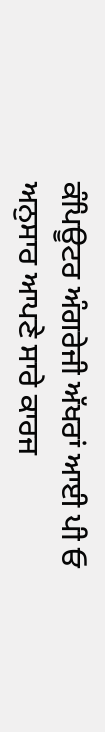ਕੰਪਿਊਟਰ ਅੰਗਰੇਜੀ ਅੱਖਰਾਂ ਆਈ ਪੀ ਓ ਅਨੁਸਾਰ ਆਪਣੇ ਸਾਰੇ ਕਾਰਜ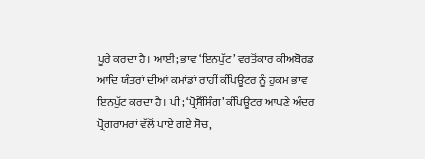ਪੂਰੇ ਕਰਦਾ ਹੈ। ਆਈ; ਭਾਵ ‘ਇਨਪੁੱਟ’ ਵਰਤੋਂਕਾਰ ਕੀਅਬੋਰਡ ਆਦਿ ਯੰਤਰਾਂ ਦੀਆਂ ਕਮਾਂਡਾਂ ਰਾਹੀਂ ਕੰਪਿਊਟਰ ਨੂੰ ਹੁਕਮ ਭਾਵ ਇਨਪੁੱਟ ਕਰਦਾ ਹੈ। ਪੀ; ‘ਪ੍ਰੋਸੈੱਸਿੰਗ’ ਕੰਪਿਊਟਰ ਆਪਣੇ ਅੰਦਰ ਪ੍ਰੋਗਰਾਮਰਾਂ ਵੱਲੋਂ ਪਾਏ ਗਏ ਸੋਚ,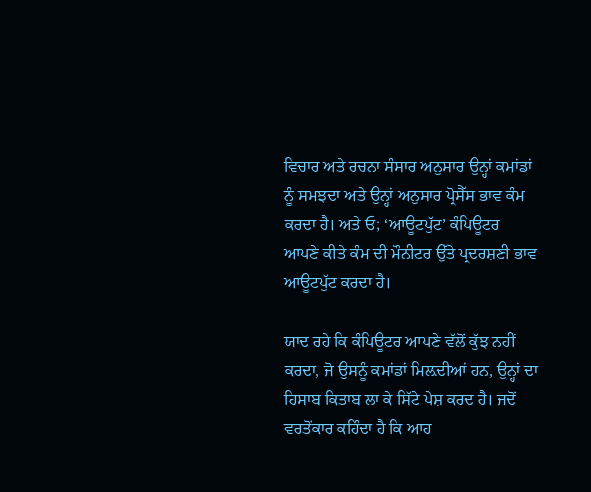ਵਿਚਾਰ ਅਤੇ ਰਚਨਾ ਸੰਸਾਰ ਅਨੁਸਾਰ ਉਨ੍ਹਾਂ ਕਮਾਂਡਾਂ ਨੂੰ ਸਮਝਦਾ ਅਤੇ ਉਨ੍ਹਾਂ ਅਨੁਸਾਰ ਪ੍ਰੋਸੈੱਸ ਭਾਵ ਕੰਮ ਕਰਦਾ ਹੈ। ਅਤੇ ਓ; ‘ਆਊਟਪੁੱਟ’ ਕੰਪਿਊਟਰ ਆਪਣੇ ਕੀਤੇ ਕੰਮ ਦੀ ਮੌਨੀਟਰ ਉੱਤੇ ਪ੍ਰਦਰਸ਼ਣੀ ਭਾਵ ਆਊਟਪੁੱਟ ਕਰਦਾ ਹੈ।

ਯਾਦ ਰਹੇ ਕਿ ਕੰਪਿਊਟਰ ਆਪਣੇ ਵੱਲੋਂ ਕੁੱਝ ਨਹੀਂ ਕਰਦਾ, ਜੋ ਉਸਨੂੰ ਕਮਾਂਡਾਂ ਮਿਲ਼ਦੀਆਂ ਹਨ, ਉਨ੍ਹਾਂ ਦਾ ਹਿਸਾਬ ਕਿਤਾਬ ਲਾ ਕੇ ਸਿੱਟੇ ਪੇਸ਼ ਕਰਦ ਹੈ। ਜਦੋਂ ਵਰਤੋਂਕਾਰ ਕਹਿੰਦਾ ਹੈ ਕਿ ਆਹ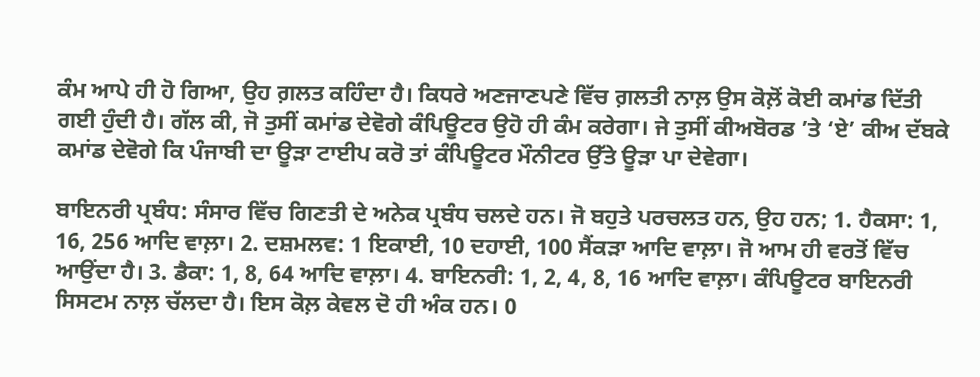ਕੰਮ ਆਪੇ ਹੀ ਹੋ ਗਿਆ, ਉਹ ਗ਼ਲਤ ਕਹਿੰਦਾ ਹੈ। ਕਿਧਰੇ ਅਣਜਾਣਪਣੇ ਵਿੱਚ ਗ਼ਲਤੀ ਨਾਲ਼ ਉਸ ਕੋਲ਼ੋਂ ਕੋਈ ਕਮਾਂਡ ਦਿੱਤੀ ਗਈ ਹੁੰਦੀ ਹੈ। ਗੱਲ ਕੀ, ਜੋ ਤੁਸੀਂ ਕਮਾਂਡ ਦੇਵੋਗੇ ਕੰਪਿਊਟਰ ਉਹੋ ਹੀ ਕੰਮ ਕਰੇਗਾ। ਜੇ ਤੁਸੀਂ ਕੀਅਬੋਰਡ ’ਤੇ ‘ਏ’ ਕੀਅ ਦੱਬਕੇ ਕਮਾਂਡ ਦੇਵੋਗੇ ਕਿ ਪੰਜਾਬੀ ਦਾ ਊੜਾ ਟਾਈਪ ਕਰੋ ਤਾਂ ਕੰਪਿਊਟਰ ਮੌਨੀਟਰ ਉੱਤੇ ਊੜਾ ਪਾ ਦੇਵੇਗਾ।

ਬਾਇਨਰੀ ਪ੍ਰਬੰਧ: ਸੰਸਾਰ ਵਿੱਚ ਗਿਣਤੀ ਦੇ ਅਨੇਕ ਪ੍ਰਬੰਧ ਚਲਦੇ ਹਨ। ਜੋ ਬਹੁਤੇ ਪਰਚਲਤ ਹਨ, ਉਹ ਹਨ; 1. ਹੈਕਸਾ: 1, 16, 256 ਆਦਿ ਵਾਲ਼ਾ। 2. ਦਸ਼ਮਲਵ: 1 ਇਕਾਈ, 10 ਦਹਾਈ, 100 ਸੈਂਕੜਾ ਆਦਿ ਵਾਲ਼ਾ। ਜੋ ਆਮ ਹੀ ਵਰਤੋਂ ਵਿੱਚ ਆਉਂਦਾ ਹੈ। 3. ਡੈਕਾ: 1, 8, 64 ਆਦਿ ਵਾਲ਼ਾ। 4. ਬਾਇਨਰੀ: 1, 2, 4, 8, 16 ਆਦਿ ਵਾਲ਼ਾ। ਕੰਪਿਊਟਰ ਬਾਇਨਰੀ ਸਿਸਟਮ ਨਾਲ਼ ਚੱਲਦਾ ਹੈ। ਇਸ ਕੋਲ਼ ਕੇਵਲ ਦੋ ਹੀ ਅੰਕ ਹਨ। 0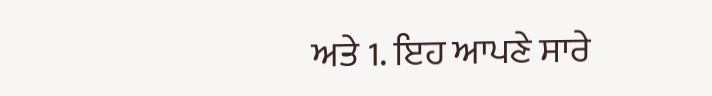ਅਤੇ 1. ਇਹ ਆਪਣੇ ਸਾਰੇ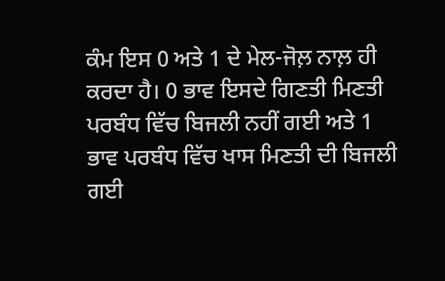ਕੰਮ ਇਸ 0 ਅਤੇ 1 ਦੇ ਮੇਲ-ਜੋਲ਼ ਨਾਲ਼ ਹੀ ਕਰਦਾ ਹੈ। 0 ਭਾਵ ਇਸਦੇ ਗਿਣਤੀ ਮਿਣਤੀ ਪਰਬੰਧ ਵਿੱਚ ਬਿਜਲੀ ਨਹੀਂ ਗਈ ਅਤੇ 1 ਭਾਵ ਪਰਬੰਧ ਵਿੱਚ ਖਾਸ ਮਿਣਤੀ ਦੀ ਬਿਜਲੀ ਗਈ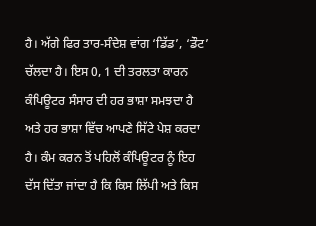ਹੈ। ਅੱਗੇ ਫਿਰ ਤਾਰ-ਸੰਦੇਸ਼ ਵਾਂਗ ‘ਡਿੱਡ’, ‘ਡੌਟ’ ਚੱਲਦਾ ਹੈ। ਇਸ 0, 1 ਦੀ ਤਰਲਤਾ ਕਾਰਨ ਕੰਪਿਊਟਰ ਸੰਸਾਰ ਦੀ ਹਰ ਭਾਸ਼ਾ ਸਮਝਦਾ ਹੈ ਅਤੇ ਹਰ ਭਾਸ਼ਾ ਵਿੱਚ ਆਪਣੇ ਸਿੱਟੇ ਪੇਸ਼ ਕਰਦਾ ਹੈ। ਕੰਮ ਕਰਨ ਤੋਂ ਪਹਿਲੋਂ ਕੰਪਿਊਟਰ ਨੂੰ ਇਹ ਦੱਸ ਦਿੱਤਾ ਜਾਂਦਾ ਹੈ ਕਿ ਕਿਸ ਲਿੱਪੀ ਅਤੇ ਕਿਸ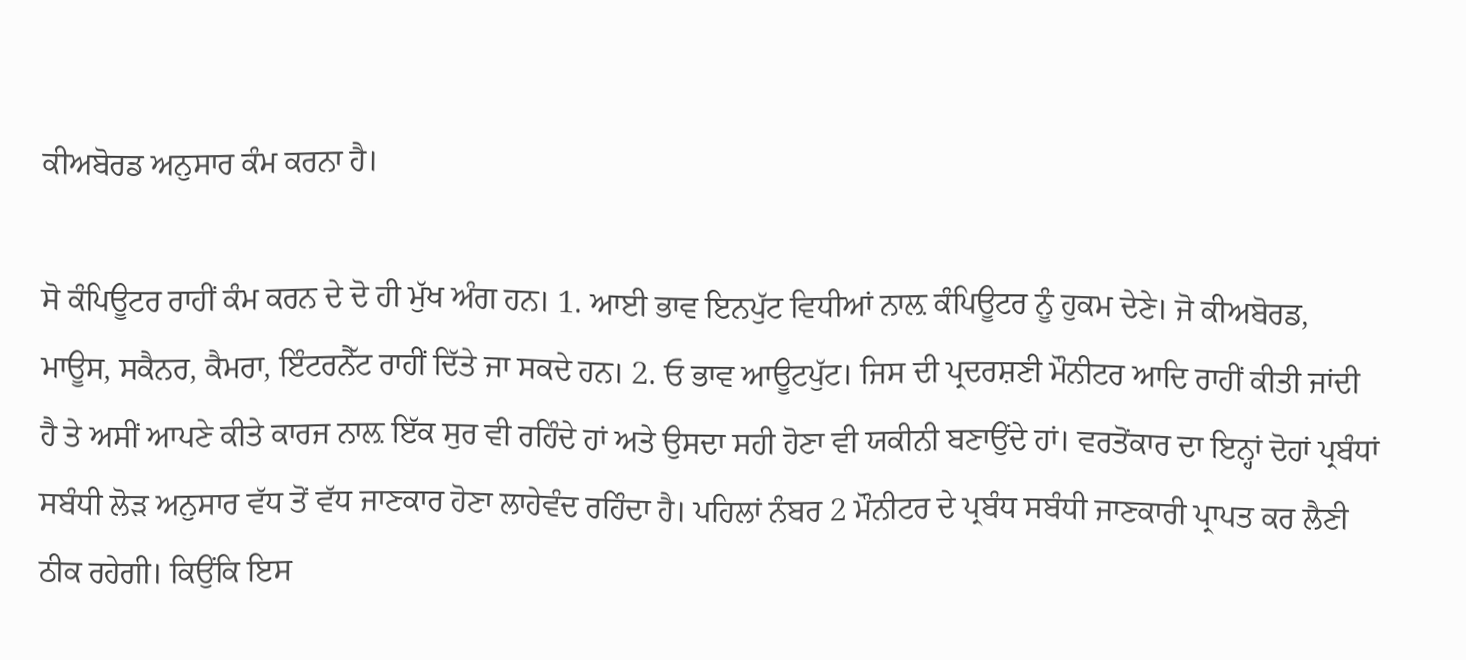ਕੀਅਬੋਰਡ ਅਨੁਸਾਰ ਕੰਮ ਕਰਨਾ ਹੈ।

ਸੋ ਕੰਪਿਊਟਰ ਰਾਹੀਂ ਕੰਮ ਕਰਨ ਦੇ ਦੋ ਹੀ ਮੁੱਖ ਅੰਗ ਹਨ। 1. ਆਈ ਭਾਵ ਇਨਪੁੱਟ ਵਿਧੀਆਂ ਨਾਲ਼ ਕੰਪਿਊਟਰ ਨੂੰ ਹੁਕਮ ਦੇਣੇ। ਜੋ ਕੀਅਬੋਰਡ, ਮਾਊਸ, ਸਕੈਨਰ, ਕੈਮਰਾ, ਇੰਟਰਨੈੱਟ ਰਾਹੀਂ ਦਿੱਤੇ ਜਾ ਸਕਦੇ ਹਨ। 2. ਓ ਭਾਵ ਆਊਟਪੁੱਟ। ਜਿਸ ਦੀ ਪ੍ਰਦਰਸ਼ਣੀ ਮੌਨੀਟਰ ਆਦਿ ਰਾਹੀਂ ਕੀਤੀ ਜਾਂਦੀ ਹੈ ਤੇ ਅਸੀਂ ਆਪਣੇ ਕੀਤੇ ਕਾਰਜ ਨਾਲ਼ ਇੱਕ ਸੁਰ ਵੀ ਰਹਿੰਦੇ ਹਾਂ ਅਤੇ ਉਸਦਾ ਸਹੀ ਹੋਣਾ ਵੀ ਯਕੀਨੀ ਬਣਾਉਂਦੇ ਹਾਂ। ਵਰਤੋਂਕਾਰ ਦਾ ਇਨ੍ਹਾਂ ਦੋਹਾਂ ਪ੍ਰਬੰਧਾਂ ਸਬੰਧੀ ਲੋੜ ਅਨੁਸਾਰ ਵੱਧ ਤੋਂ ਵੱਧ ਜਾਣਕਾਰ ਹੋਣਾ ਲਾਹੇਵੰਦ ਰਹਿੰਦਾ ਹੈ। ਪਹਿਲਾਂ ਨੰਬਰ 2 ਮੌਨੀਟਰ ਦੇ ਪ੍ਰਬੰਧ ਸਬੰਧੀ ਜਾਣਕਾਰੀ ਪ੍ਰਾਪਤ ਕਰ ਲੈਣੀ ਠੀਕ ਰਹੇਗੀ। ਕਿਉਂਕਿ ਇਸ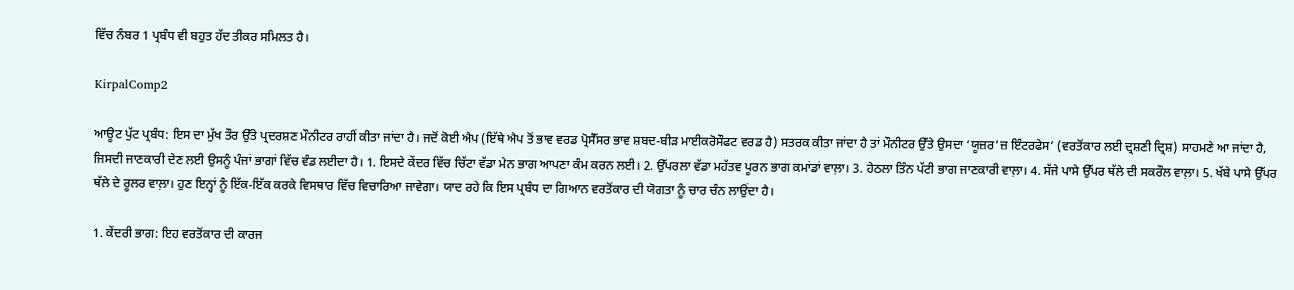ਵਿੱਚ ਨੰਬਰ 1 ਪ੍ਰਬੰਧ ਵੀ ਬਹੁਤ ਹੱਦ ਤੀਕਰ ਸਮਿਲਤ ਹੈ।

KirpalComp2

ਆਊਟ ਪੁੱਟ ਪ੍ਰਬੰਧ: ਇਸ ਦਾ ਮੁੱਖ ਤੌਰ ਉੱਤੇ ਪ੍ਰਦਰਸ਼ਣ ਮੌਨੀਟਰ ਰਾਹੀਂ ਕੀਤਾ ਜਾਂਦਾ ਹੈ। ਜਦੋਂ ਕੋਈ ਐਪ (ਇੱਥੇ ਐਪ ਤੋਂ ਭਾਵ ਵਰਡ ਪ੍ਰੋਸੈੱਸਰ ਭਾਵ ਸ਼ਬਦ-ਬੀੜ ਮਾਈਕਰੋਸੌਫਟ ਵਰਡ ਹੈ) ਸਤਰਕ ਕੀਤਾ ਜਾਂਦਾ ਹੈ ਤਾਂ ਮੌਨੀਟਰ ਉੱਤੇ ਉਸਦਾ ‘ਯੂਜ਼ਰ’ਜ਼ ਇੰਟਰਫੇਸ’ (ਵਰਤੋਂਕਾਰ ਲਈ ਦ੍ਰਸ਼ਣੀ ਦ੍ਰਿਸ਼) ਸਾਹਮਣੇ ਆ ਜਾਂਦਾ ਹੈ, ਜਿਸਦੀ ਜਾਣਕਾਰੀ ਦੇਣ ਲਈ ਉਸਨੂੰ ਪੰਜਾਂ ਭਾਗਾਂ ਵਿੱਚ ਵੰਡ ਲਈਦਾ ਹੈ। 1. ਇਸਦੇ ਕੇਂਦਰ ਵਿੱਚ ਚਿੱਟਾ ਵੱਡਾ ਮੇਨ ਭਾਗ ਆਪਣਾ ਕੰਮ ਕਰਨ ਲਈ। 2. ਉੱਪਰਲਾ ਵੱਡਾ ਮਹੱਤਵ ਪੂਰਨ ਭਾਗ ਕਮਾਂਡਾਂ ਵਾਲ਼ਾ। 3. ਹੇਠਲਾ ਤਿੰਨ ਪੱਟੀ ਭਾਗ ਜਾਣਕਾਰੀ ਵਾਲ਼ਾ। 4. ਸੱਜੇ ਪਾਸੇ ਉੱਪਰ ਥੱਲੇ ਦੀ ਸਕਰੌਲ ਵਾਲ਼ਾ। 5. ਖੱਬੇ ਪਾਸੇ ਉੱਪਰ ਥੱਲੇ ਦੇ ਰੂਲਰ ਵਾਲ਼ਾ। ਹੁਣ ਇਨ੍ਹਾਂ ਨੂੰ ਇੱਕ-ਇੱਕ ਕਰਕੇ ਵਿਸਥਾਰ ਵਿੱਚ ਵਿਚਾਰਿਆ ਜਾਵੇਗਾ। ਯਾਦ ਰਹੇ ਕਿ ਇਸ ਪ੍ਰਬੰਧ ਦਾ ਗਿਆਨ ਵਰਤੋਂਕਾਰ ਦੀ ਯੋਗਤਾ ਨੂੰ ਚਾਰ ਚੰਨ ਲਾਉਂਦਾ ਹੈ।

1. ਕੇਂਦਰੀ ਭਾਗ: ਇਹ ਵਰਤੋਂਕਾਰ ਦੀ ਕਾਰਜ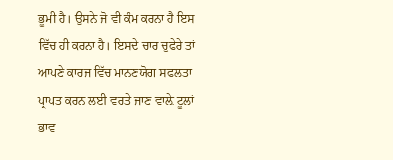ਭੂਮੀ ਹੈ। ਉਸਨੇ ਜੋ ਵੀ ਕੰਮ ਕਰਨਾ ਹੈ ਇਸ ਵਿੱਚ ਹੀ ਕਰਨਾ ਹੈ। ਇਸਦੇ ਚਾਰ ਚੁਫੇਰੇ ਤਾਂ ਆਪਣੇ ਕਾਰਜ ਵਿੱਚ ਮਾਨਣਯੋਗ ਸਫਲਤਾ ਪ੍ਰਾਪਤ ਕਰਨ ਲਈ ਵਰਤੇ ਜਾਣ ਵਾਲ਼ੇ ਟੂਲਾਂ ਭਾਵ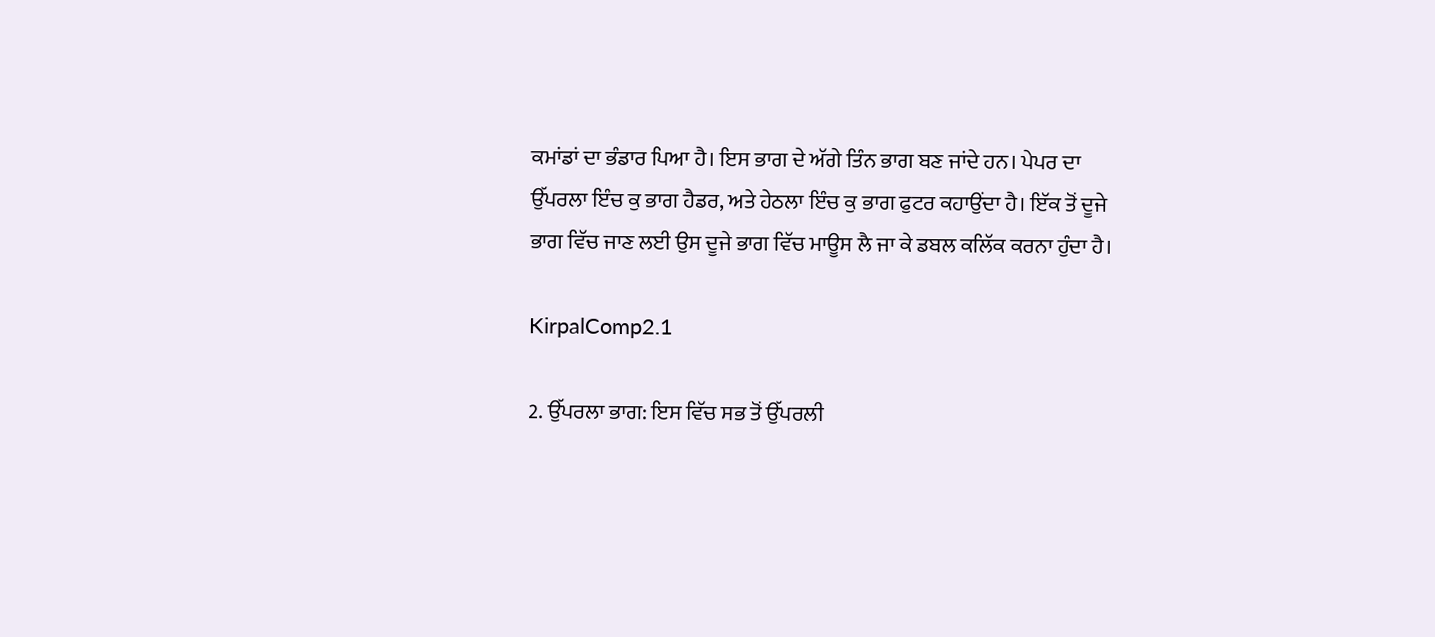ਕਮਾਂਡਾਂ ਦਾ ਭੰਡਾਰ ਪਿਆ ਹੈ। ਇਸ ਭਾਗ ਦੇ ਅੱਗੇ ਤਿੰਨ ਭਾਗ ਬਣ ਜਾਂਦੇ ਹਨ। ਪੇਪਰ ਦਾ ਉੱਪਰਲਾ ਇੰਚ ਕੁ ਭਾਗ ਹੈਡਰ, ਅਤੇ ਹੇਠਲਾ ਇੰਚ ਕੁ ਭਾਗ ਫੁਟਰ ਕਹਾਉਂਦਾ ਹੈ। ਇੱਕ ਤੋਂ ਦੂਜੇ ਭਾਗ ਵਿੱਚ ਜਾਣ ਲਈ ਉਸ ਦੂਜੇ ਭਾਗ ਵਿੱਚ ਮਾਊਸ ਲੈ ਜਾ ਕੇ ਡਬਲ ਕਲਿੱਕ ਕਰਨਾ ਹੁੰਦਾ ਹੈ।

KirpalComp2.1

2. ਉੱਪਰਲਾ ਭਾਗ: ਇਸ ਵਿੱਚ ਸਭ ਤੋਂ ਉੱਪਰਲੀ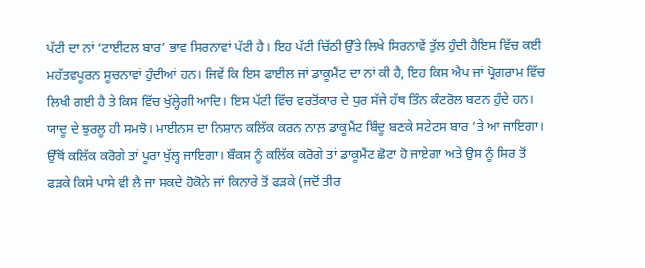ਪੱਟੀ ਦਾ ਨਾਂ ‘ਟਾਈਟਲ ਬਾਰ’ ਭਾਵ ਸਿਰਨਾਵਾਂ ਪੱਟੀ ਹੈ। ਇਹ ਪੱਟੀ ਚਿੱਠੀ ਉੱਤੇ ਲਿਖੇ ਸਿਰਨਾਵੇਂ ਤੁੱਲ ਹੁੰਦੀ ਹੈਇਸ ਵਿੱਚ ਕਈ ਮਹੱਤਵਪੂਰਨ ਸੂਚਨਾਵਾਂ ਹੁੰਦੀਆਂ ਹਨ। ਜਿਵੇਂ ਕਿ ਇਸ ਫਾਈਲ ਜਾਂ ਡਾਕੂਮੈਂਟ ਦਾ ਨਾਂ ਕੀ ਹੈ, ਇਹ ਕਿਸ ਐਪ ਜਾਂ ਪ੍ਰੋਗਰਾਮ ਵਿੱਚ ਲਿਖੀ ਗਈ ਹੈ ਤੇ ਕਿਸ ਵਿੱਚ ਖੁੱਲ੍ਹੇਗੀ ਆਦਿ। ਇਸ ਪੱਟੀ ਵਿੱਚ ਵਰਤੋਂਕਾਰ ਦੇ ਧੁਰ ਸੱਜੇ ਹੱਥ ਤਿੰਨ ਕੰਟਰੋਲ ਬਟਨ ਹੁੰਦੇ ਹਨ। ਯਾਦੂ ਦੇ ਝੁਰਲੂ ਹੀ ਸਮਝੋ। ਮਾਈਨਸ ਦਾ ਨਿਸ਼ਾਨ ਕਲਿੱਕ ਕਰਨ ਨਾਲ਼ ਡਾਕੂਮੈਂਟ ਬਿੰਦੂ ਬਣਕੇ ਸਟੇਟਸ ਬਾਰ ’ਤੇ ਆ ਜਾਇਗਾ। ਉੱਥੋਂ ਕਲਿੱਕ ਕਰੋਗੇ ਤਾਂ ਪੂਰਾ ਖੁੱਲ੍ਹ ਜਾਇਗਾ। ਬੌਕਸ ਨੂੰ ਕਲਿੱਕ ਕਰੋਗੇ ਤਾਂ ਡਾਕੂਮੈਂਟ ਛੋਟਾ ਹੋ ਜਾਏਗਾ ਅਤੇ ਉਸ ਨੂੰ ਸਿਰ ਤੋਂ ਫੜਕੇ ਕਿਸੇ ਪਾਸੇ ਵੀ ਲੈ ਜਾ ਸਕਦੇ ਹੋਕੋਨੇ ਜਾਂ ਕਿਨਾਰੇ ਤੋਂ ਫੜਕੇ (ਜਦੋਂ ਤੀਰ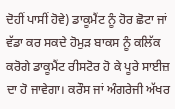ਦੋਹੀਂ ਪਾਸੀਂ ਹੋਵੇ) ਡਾਕੂਮੈਂਟ ਨੂੰ ਹੋਰ ਛੋਟਾ ਜਾਂ ਵੱਡਾ ਕਰ ਸਕਦੇ ਹੋਮੁੜ ਬਾਕਸ ਨੂੰ ਕਲਿੱਕ ਕਰੋਗੇ ਡਾਕੂਮੈਂਟ ਰੀਸਟੋਰ ਹੋ ਕੇ ਪੂਰੇ ਸਾਈਜ਼ ਦਾ ਹੋ ਜਾਵੇਗਾ। ਕਰੌਸ ਜਾਂ ਅੰਗਰੇਜੀ ਅੱਖਰ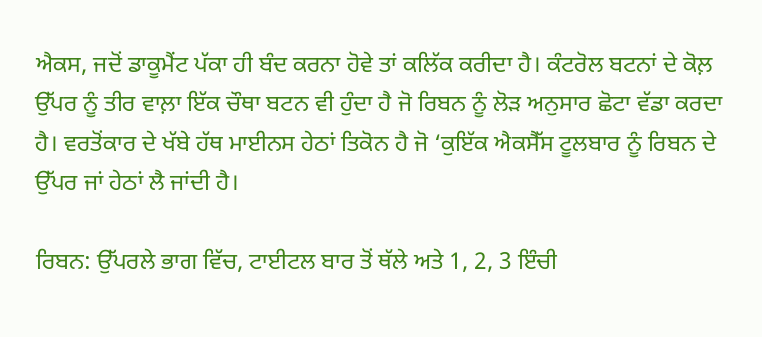ਐਕਸ, ਜਦੋਂ ਡਾਕੂਮੈਂਟ ਪੱਕਾ ਹੀ ਬੰਦ ਕਰਨਾ ਹੋਵੇ ਤਾਂ ਕਲਿੱਕ ਕਰੀਦਾ ਹੈ। ਕੰਟਰੋਲ ਬਟਨਾਂ ਦੇ ਕੋਲ਼ ਉੱਪਰ ਨੂੰ ਤੀਰ ਵਾਲ਼ਾ ਇੱਕ ਚੌਥਾ ਬਟਨ ਵੀ ਹੁੰਦਾ ਹੈ ਜੋ ਰਿਬਨ ਨੂੰ ਲੋੜ ਅਨੁਸਾਰ ਛੋਟਾ ਵੱਡਾ ਕਰਦਾ ਹੈ। ਵਰਤੋਂਕਾਰ ਦੇ ਖੱਬੇ ਹੱਥ ਮਾਈਨਸ ਹੇਠਾਂ ਤਿਕੋਨ ਹੈ ਜੋ ‘ਕੁਇੱਕ ਐਕਸੈੱਸ ਟੂਲਬਾਰ ਨੂੰ ਰਿਬਨ ਦੇ ਉੱਪਰ ਜਾਂ ਹੇਠਾਂ ਲੈ ਜਾਂਦੀ ਹੈ।

ਰਿਬਨ: ਉੱਪਰਲੇ ਭਾਗ ਵਿੱਚ, ਟਾਈਟਲ ਬਾਰ ਤੋਂ ਥੱਲੇ ਅਤੇ 1, 2, 3 ਇੰਚੀ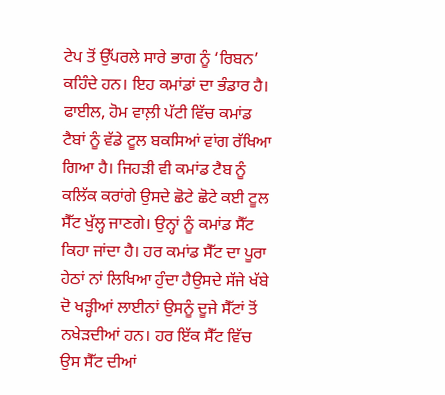ਟੇਪ ਤੋਂ ਉੱਪਰਲੇ ਸਾਰੇ ਭਾਗ ਨੂੰ ‘ਰਿਬਨ’ ਕਹਿੰਦੇ ਹਨ। ਇਹ ਕਮਾਂਡਾਂ ਦਾ ਭੰਡਾਰ ਹੈ। ਫਾਈਲ, ਹੋਮ ਵਾਲ਼ੀ ਪੱਟੀ ਵਿੱਚ ਕਮਾਂਡ ਟੈਬਾਂ ਨੂੰ ਵੱਡੇ ਟੂਲ ਬਕਸਿਆਂ ਵਾਂਗ ਰੱਖਿਆ ਗਿਆ ਹੈ। ਜਿਹੜੀ ਵੀ ਕਮਾਂਡ ਟੈਬ ਨੂੰ ਕਲਿੱਕ ਕਰਾਂਗੇ ਉਸਦੇ ਛੋਟੇ ਛੋਟੇ ਕਈ ਟੂਲ ਸੈੱਟ ਖੁੱਲ੍ਹ ਜਾਣਗੇ। ਉਨ੍ਹਾਂ ਨੂੰ ਕਮਾਂਡ ਸੈੱਟ ਕਿਹਾ ਜਾਂਦਾ ਹੈ। ਹਰ ਕਮਾਂਡ ਸੈੱਟ ਦਾ ਪੂਰਾ ਹੇਠਾਂ ਨਾਂ ਲਿਖਿਆ ਹੁੰਦਾ ਹੈਉਸਦੇ ਸੱਜੇ ਖੱਬੇ ਦੋ ਖੜ੍ਹੀਆਂ ਲਾਈਨਾਂ ਉਸਨੂੰ ਦੂਜੇ ਸੈੱਟਾਂ ਤੋਂ ਨਖੇੜਦੀਆਂ ਹਨ। ਹਰ ਇੱਕ ਸੈੱਟ ਵਿੱਚ ਉਸ ਸੈੱਟ ਦੀਆਂ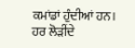ਕਮਾਂਡਾਂ ਹੁੰਦੀਆਂ ਹਨ। ਹਰ ਲੋੜੀਂਦੇ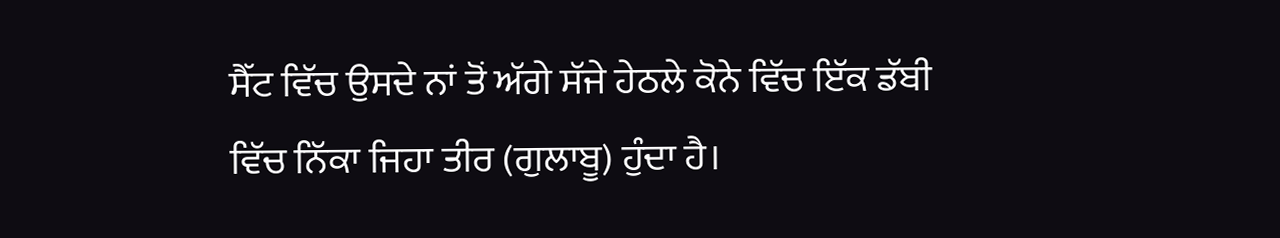ਸੈੱਟ ਵਿੱਚ ਉਸਦੇ ਨਾਂ ਤੋਂ ਅੱਗੇ ਸੱਜੇ ਹੇਠਲੇ ਕੋਨੇ ਵਿੱਚ ਇੱਕ ਡੱਬੀ ਵਿੱਚ ਨਿੱਕਾ ਜਿਹਾ ਤੀਰ (ਗੁਲਾਬੂ) ਹੁੰਦਾ ਹੈ।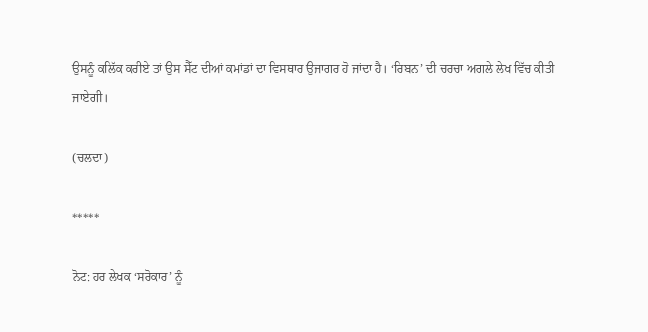ਉਸਨੂੰ ਕਲਿੱਕ ਕਰੀਏ ਤਾਂ ਉਸ ਸੈੱਟ ਦੀਆਂ ਕਮਾਂਡਾਂ ਦਾ ਵਿਸਥਾਰ ਉਜਾਗਰ ਹੋ ਜਾਂਦਾ ਹੈ। ‘ਰਿਬਨ’ ਦੀ ਚਰਚਾ ਅਗਲੇ ਲੇਖ ਵਿੱਚ ਕੀਤੀ ਜਾਏਗੀ।

(ਚਲਦਾ)

*****

ਨੋਟ: ਹਰ ਲੇਖਕ ‘ਸਰੋਕਾਰ’ ਨੂੰ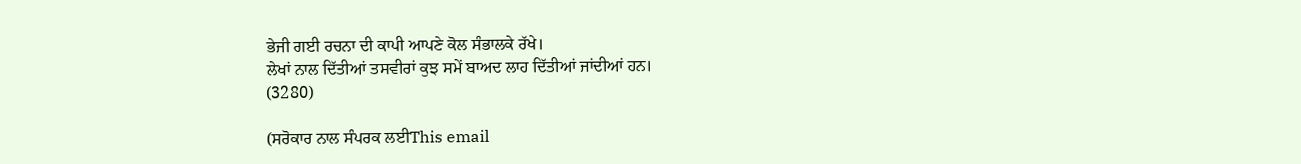ਭੇਜੀ ਗਈ ਰਚਨਾ ਦੀ ਕਾਪੀ ਆਪਣੇ ਕੋਲ ਸੰਭਾਲਕੇ ਰੱਖੇ।
ਲੇਖਾਂ ਨਾਲ ਦਿੱਤੀਆਂ ਤਸਵੀਰਾਂ ਕੁਝ ਸਮੇਂ ਬਾਅਦ ਲਾਹ ਦਿੱਤੀਆਂ ਜਾਂਦੀਆਂ ਹਨ।
(3280)

(ਸਰੋਕਾਰ ਨਾਲ ਸੰਪਰਕ ਲਈThis email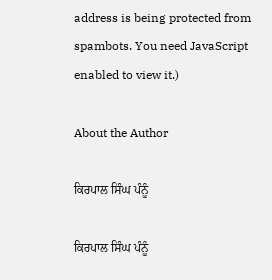address is being protected from spambots. You need JavaScript enabled to view it.)

About the Author

ਕਿਰਪਾਲ ਸਿੰਘ ਪੰਨੂੰ

ਕਿਰਪਾਲ ਸਿੰਘ ਪੰਨੂੰ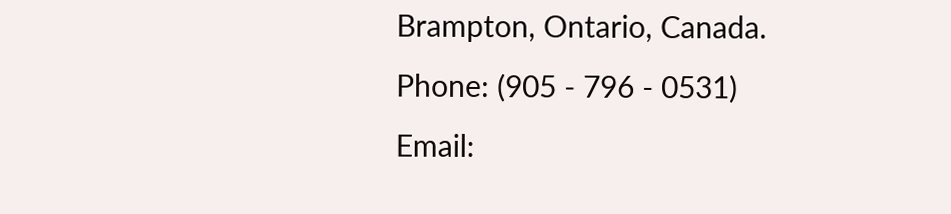Brampton, Ontario, Canada.
Phone: (905 - 796 - 0531)
Email: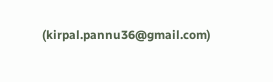(kirpal.pannu36@gmail.com)